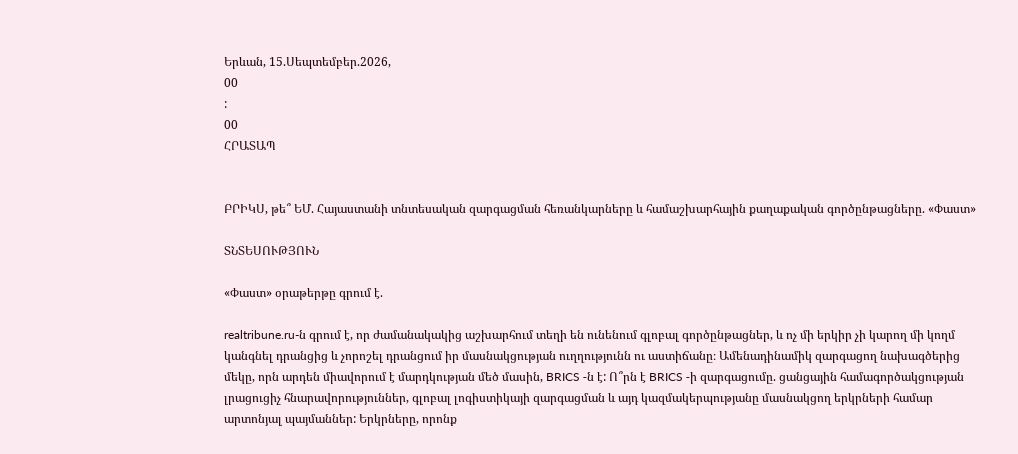Երևան, 15.Սեպտեմբեր.2026,
00
:
00
ՀՐԱՏԱՊ


ԲՐԻԿՍ, թե՞ ԵՄ. Հայաստանի տնտեսական զարգացման հեռանկարները և համաշխարհային քաղաքական գործընթացները. «Փաստ»

ՏՆՏԵՍՈՒԹՅՈՒՆ

«Փաստ» օրաթերթը գրում է.

realtribune.ru-ն գրում է, որ ժամանակակից աշխարհում տեղի են ունենում գլոբալ գործընթացներ, և ոչ մի երկիր չի կարող մի կողմ կանգնել դրանցից և չորոշել դրանցում իր մասնակցության ուղղությունն ու աստիճանը։ Ամենադինամիկ զարգացող նախագծերից մեկը, որն արդեն միավորում է մարդկության մեծ մասին, BRICS -ն է: Ո՞րն է BRICS -ի զարգացումը. ցանցային համագործակցության լրացուցիչ հնարավորություններ, գլոբալ լոգիստիկայի զարգացման և այդ կազմակերպությանը մասնակցող երկրների համար արտոնյալ պայմաններ: Երկրները, որոնք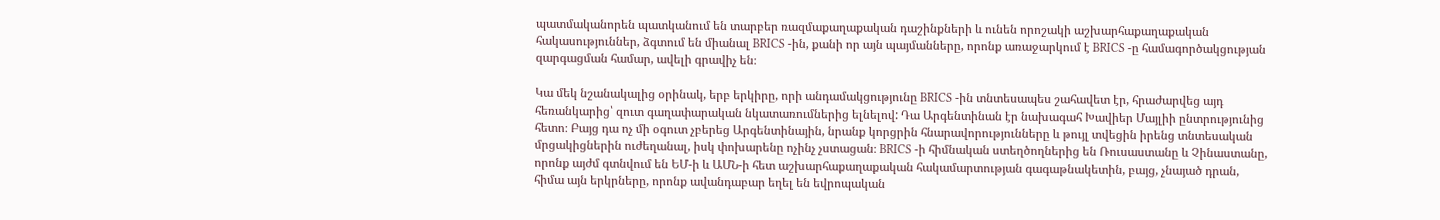պատմականորեն պատկանում են տարբեր ռազմաքաղաքական դաշինքների և ունեն որոշակի աշխարհաքաղաքական հակասություններ, ձգտում են միանալ BRICS -ին, քանի որ այն պայմանները, որոնք առաջարկում է BRICS -ը համագործակցության զարգացման համար, ավելի գրավիչ են։

Կա մեկ նշանակալից օրինակ, երբ երկիրը, որի անդամակցությունը BRICS -ին տնտեսապես շահավետ էր, հրաժարվեց այդ հեռանկարից՝ զուտ գաղափարական նկատառումներից ելնելով: Դա Արգենտինան էր նախագահ Խավիեր Մայլիի ընտրությունից հետո։ Բայց դա ոչ մի օգուտ չբերեց Արգենտինային, նրանք կորցրին հնարավորությունները և թույլ տվեցին իրենց տնտեսական մրցակիցներին ուժեղանալ, իսկ փոխարենը ոչինչ չստացան։ BRICS -ի հիմնական ստեղծողներից են Ռուսաստանը և Չինաստանը, որոնք այժմ գտնվում են ԵՄ-ի և ԱՄՆ-ի հետ աշխարհաքաղաքական հակամարտության գագաթնակետին, բայց, չնայած դրան, հիմա այն երկրները, որոնք ավանդաբար եղել են եվրոպական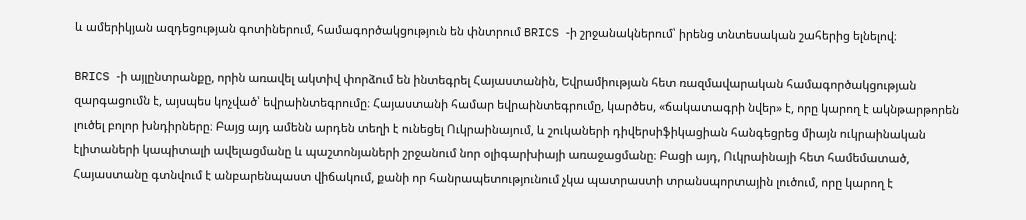և ամերիկյան ազդեցության գոտիներում, համագործակցություն են փնտրում BRICS -ի շրջանակներում՝ իրենց տնտեսական շահերից ելնելով։

BRICS -ի այլընտրանքը, որին առավել ակտիվ փորձում են ինտեգրել Հայաստանին, Եվրամիության հետ ռազմավարական համագործակցության զարգացումն է, այսպես կոչված՝ եվրաինտեգրումը։ Հայաստանի համար եվրաինտեգրումը, կարծես, «ճակատագրի նվեր» է, որը կարող է ակնթարթորեն լուծել բոլոր խնդիրները։ Բայց այդ ամենն արդեն տեղի է ունեցել Ուկրաինայում, և շուկաների դիվերսիֆիկացիան հանգեցրեց միայն ուկրաինական էլիտաների կապիտալի ավելացմանը և պաշտոնյաների շրջանում նոր օլիգարխիայի առաջացմանը։ Բացի այդ, Ուկրաինայի հետ համեմատած, Հայաստանը գտնվում է անբարենպաստ վիճակում, քանի որ հանրապետությունում չկա պատրաստի տրանսպորտային լուծում, որը կարող է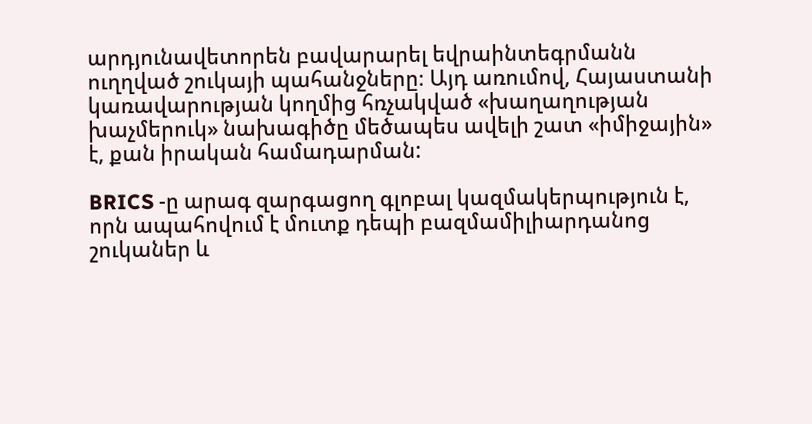արդյունավետորեն բավարարել եվրաինտեգրմանն ուղղված շուկայի պահանջները։ Այդ առումով, Հայաստանի կառավարության կողմից հռչակված «խաղաղության խաչմերուկ» նախագիծը մեծապես ավելի շատ «իմիջային» է, քան իրական համադարման:

BRICS -ը արագ զարգացող գլոբալ կազմակերպություն է, որն ապահովում է մուտք դեպի բազմամիլիարդանոց շուկաներ և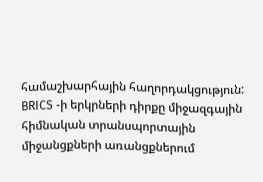համաշխարհային հաղորդակցություն: BRICS -ի երկրների դիրքը միջազգային հիմնական տրանսպորտային միջանցքների առանցքներում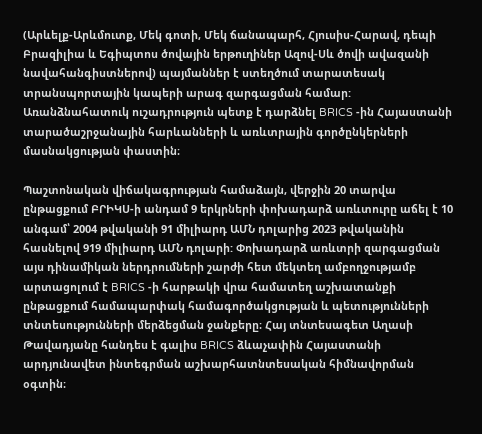(Արևելք-Արևմուտք, Մեկ գոտի, Մեկ ճանապարհ, Հյուսիս-Հարավ, դեպի Բրազիլիա և Եգիպտոս ծովային երթուղիներ Ազով-Սև ծովի ավազանի նավահանգիստներով) պայմաններ է ստեղծում տարատեսակ տրանսպորտային կապերի արագ զարգացման համար: Առանձնահատուկ ուշադրություն պետք է դարձնել BRICS -ին Հայաստանի տարածաշրջանային հարևանների և առևտրային գործընկերների մասնակցության փաստին։

Պաշտոնական վիճակագրության համաձայն, վերջին 20 տարվա ընթացքում ԲՐԻԿՍ-ի անդամ 9 երկրների փոխադարձ առևտուրը աճել է 10 անգամ՝ 2004 թվականի 91 միլիարդ ԱՄՆ դոլարից 2023 թվականին հասնելով 919 միլիարդ ԱՄՆ դոլարի: Փոխադարձ առևտրի զարգացման այս դինամիկան ներդրումների շարժի հետ մեկտեղ ամբողջությամբ արտացոլում է BRICS -ի հարթակի վրա համատեղ աշխատանքի ընթացքում համապարփակ համագործակցության և պետությունների տնտեսությունների մերձեցման ջանքերը։ Հայ տնտեսագետ Աղասի Թավադյանը հանդես է գալիս BRICS ձևաչափին Հայաստանի արդյունավետ ինտեգրման աշխարհատնտեսական հիմնավորման օգտին։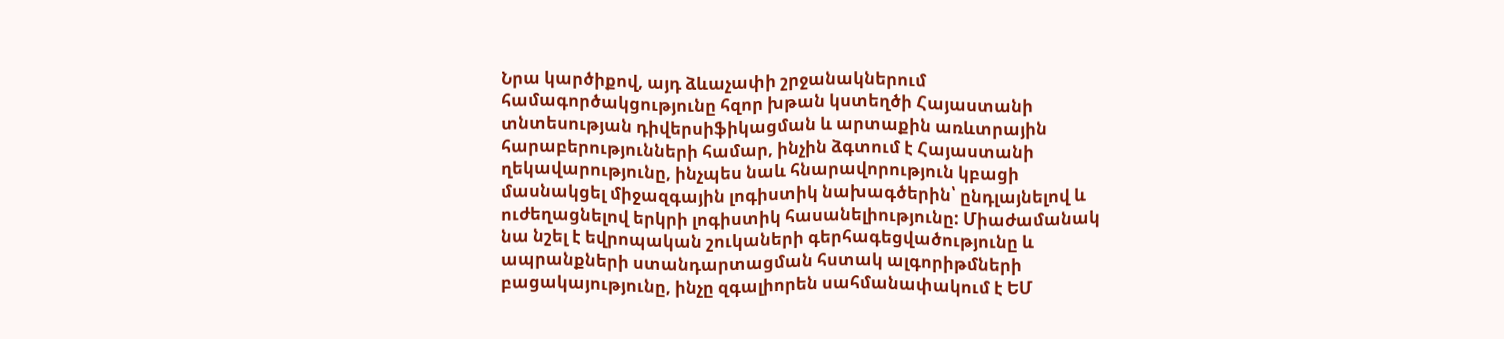Նրա կարծիքով, այդ ձևաչափի շրջանակներում համագործակցությունը հզոր խթան կստեղծի Հայաստանի տնտեսության դիվերսիֆիկացման և արտաքին առևտրային հարաբերությունների համար, ինչին ձգտում է Հայաստանի ղեկավարությունը, ինչպես նաև հնարավորություն կբացի մասնակցել միջազգային լոգիստիկ նախագծերին՝ ընդլայնելով և ուժեղացնելով երկրի լոգիստիկ հասանելիությունը: Միաժամանակ նա նշել է եվրոպական շուկաների գերհագեցվածությունը և ապրանքների ստանդարտացման հստակ ալգորիթմների բացակայությունը, ինչը զգալիորեն սահմանափակում է ԵՄ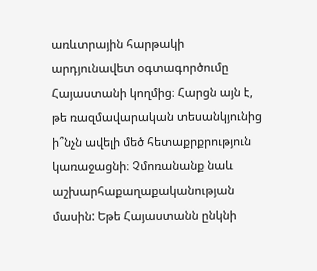առևտրային հարթակի արդյունավետ օգտագործումը Հայաստանի կողմից։ Հարցն այն է, թե ռազմավարական տեսանկյունից ի՞նչն ավելի մեծ հետաքրքրություն կառաջացնի։ Չմոռանանք նաև աշխարհաքաղաքականության մասին: Եթե Հայաստանն ընկնի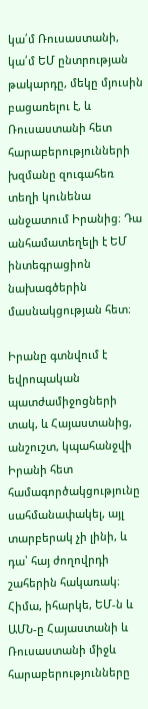կա՛մ Ռուսաստանի, կա՛մ ԵՄ ընտրության թակարդը, մեկը մյուսին բացառելու է, և Ռուսաստանի հետ հարաբերությունների խզմանը զուգահեռ տեղի կունենա անջատում Իրանից։ Դա անհամատեղելի է ԵՄ ինտեգրացիոն նախագծերին մասնակցության հետ։

Իրանը գտնվում է եվրոպական պատժամիջոցների տակ, և Հայաստանից, անշուշտ, կպահանջվի Իրանի հետ համագործակցությունը սահմանափակել, այլ տարբերակ չի լինի, և դա՝ հայ ժողովրդի շահերին հակառակ։ Հիմա, իհարկե, ԵՄ-ն և ԱՄՆ-ը Հայաստանի և Ռուսաստանի միջև հարաբերությունները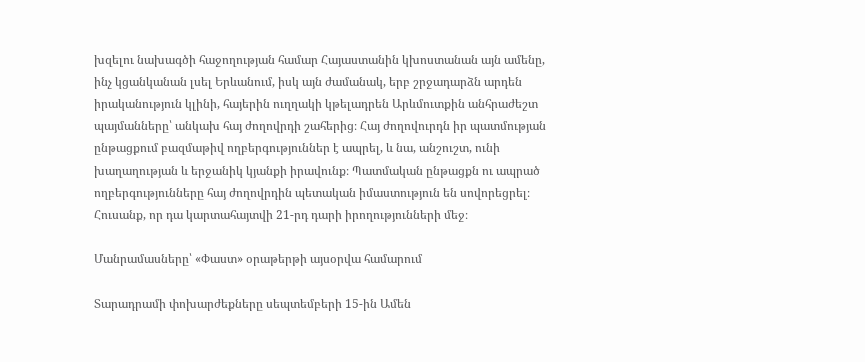խզելու նախագծի հաջողության համար Հայաստանին կխոստանան այն ամենը, ինչ կցանկանան լսել Երևանում, իսկ այն ժամանակ, երբ շրջադարձն արդեն իրականություն կլինի, հայերին ուղղակի կթելադրեն Արևմուտքին անհրաժեշտ պայմանները՝ անկախ հայ ժողովրդի շահերից։ Հայ ժողովուրդն իր պատմության ընթացքում բազմաթիվ ողբերգություններ է ապրել, և նա, անշուշտ, ունի խաղաղության և երջանիկ կյանքի իրավունք։ Պատմական ընթացքն ու ապրած ողբերգությունները հայ ժողովրդին պետական իմաստություն են սովորեցրել։ Հուսանք, որ դա կարտահայտվի 21-րդ դարի իրողությունների մեջ։

Մանրամասները՝ «Փաստ» օրաթերթի այսօրվա համարում

Տարադրամի փոխարժեքները սեպտեմբերի 15-ին Ամեն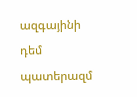ազգայինի դեմ պատերազմ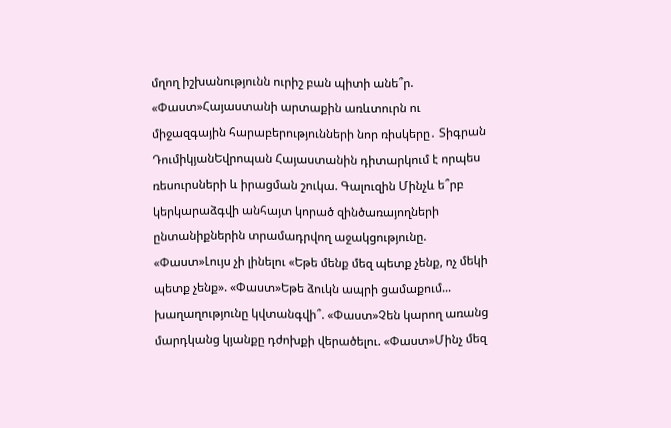մղող իշխանությունն ուրիշ բան պիտի անե՞ր. «Փաստ»Հայաստանի արտաքին առևտուրն ու միջազգային հարաբերությունների նոր ռիսկերը․ Տիգրան ԴումիկյանԵվրոպան Հայաստանին դիտարկում է որպես ռեսուրսների և իրացման շուկա. Գալուզին Մինչև ե՞րբ կերկարաձգվի անհայտ կորած զինծառայողների ընտանիքներին տրամադրվող աջակցությունը. «Փաստ»Լույս չի լինելու «Եթե մենք մեզ պետք չենք, ոչ մեկի պետք չենք». «Փաստ»Եթե ձուկն ապրի ցամաքում... խաղաղությունը կվտանգվի՞. «Փաստ»Չեն կարող առանց մարդկանց կյանքը դժոխքի վերածելու. «Փաստ»Մինչ մեզ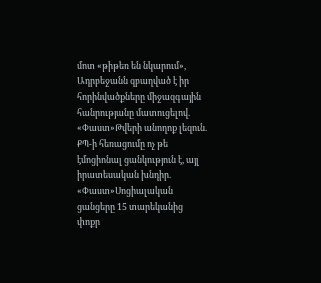մոտ «թիթեռ են նկարում», Ադրբեջանն զբաղված է իր հորինվածքները միջազգային հանրությանը մատուցելով. «Փաստ»Թվերի անողոք լեզուն. ՔՊ-ի հեռացումը ոչ թե էմոցիոնալ ցանկություն է, այլ իրատեսական խնդիր. «Փաստ»Սոցիալական ցանցերը 15 տարեկանից փոքր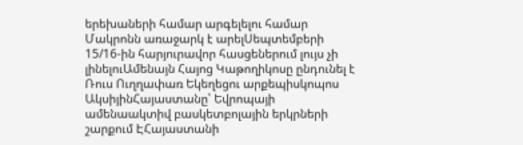երեխաների համար արգելելու համար Մակրոնն առաջարկ է արելՍեպտեմբերի 15/16-ին հարյուրավոր հասցեներում լույս չի լինելուԱմենայն Հայոց Կաթողիկոսը ընդունել է Ռուս Ուղղափառ Եկեղեցու արքեպիսկոպոս ԱկսիյինՀայաստանը՝ Եվրոպայի ամենաակտիվ բասկետբոլային երկրների շարքում ԷՀայաստանի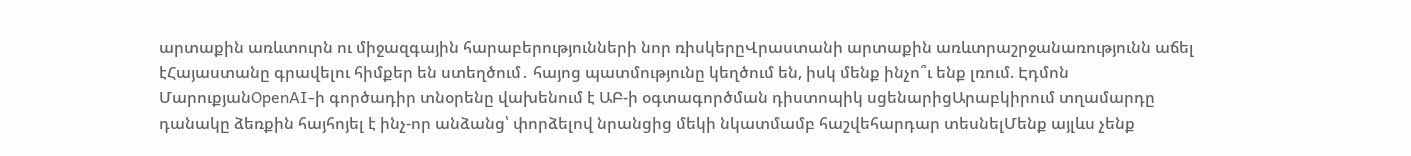արտաքին առևտուրն ու միջազգային հարաբերությունների նոր ռիսկերըՎրաստանի արտաքին առևտրաշրջանառությունն աճել էՀայաստանը գրավելու հիմքեր են ստեղծում․ հայոց պատմությունը կեղծում են, իսկ մենք ինչո՞ւ ենք լռում. Էդմոն ՄարուքյանOpenAI-ի գործադիր տնօրենը վախենում է ԱԲ-ի օգտագործման դիստոպիկ սցենարիցԱրաբկիրում տղամարդը դանակը ձեռքին հայհոյել է ինչ-որ անձանց՝ փորձելով նրանցից մեկի նկատմամբ հաշվեհարդար տեսնելՄենք այլևս չենք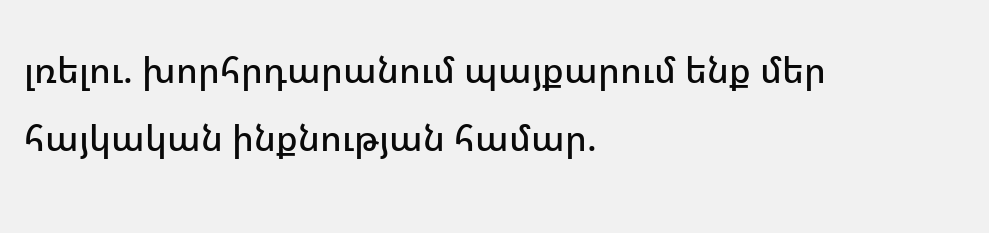լռելու. խորհրդարանում պայքարում ենք մեր հայկական ինքնության համար.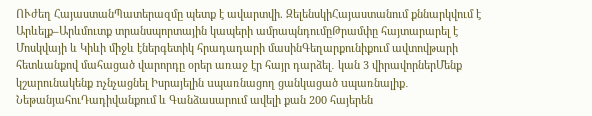ՈՒժեղ ՀայաստանՊատերազմը պետք է ավարտվի. ԶելենսկիՀայաստանում քննարկվում է Արևելք–Արևմուտք տրանսպորտային կապերի ամրապնդումըԹրամփը հայտարարել է Մոսկվայի և Կիևի միջև էներգետիկ հրադադարի մասինԳեղարքունիքում ավտովթարի հետևանքով մահացած վարորդը օրեր առաջ էր հայր դարձել․ կան 3 վիրավորներՄենք կշարունակենք nչնչացնել Իսրայելին uպառնացող ցանկացած uպառնալիք․ ՆեթանյահուԴադիվանքում և Գանձասարում ավելի քան 200 հայերեն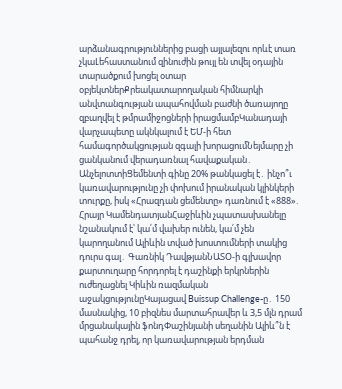արձանագրություններից բացի այլալեզու որևէ տառ չկաԼեհաստանում զինուժին թույլ են տվել օդային տարածքում խոցել օտար օբյեկտներՔրեակատարողական հիմնարկի անվտանգության ապահովման բաժնի ծառայողը զբաղվել է թմրամիջոցների իրացմամբԿանադայի վարչապետը ակնկալում է ԵՄ-ի հետ համագործակցության զգալի խորացումՆեյմարը չի ցանկանում վերադառնալ հավաքական․ ԱնչելոտտիՑեմենտի գինը 20% թանկացել է․ ինչո՞ւ կառավարությունը չի փոխում իրանական կլինկերի տուրքը, իսկ «Հրազդան ցեմենտը» դառնում է «888». Հրայր ԿամենդատյանՀաջիևին չպատասխանելը նշանակում է՝ կա՛մ վախեր ունեն, կա՛մ չեն կարողանում Ալիևին տված խոստումների տակից դուրս գալ․ Գառնիկ ԴավթյանՆԱՏՕ-ի գլխավոր քարտուղարը հորդորել է դաշինքի երկրներին ուժեղացնել Կիևին ռազմական աջակցությունըԿայացավ Buissup Challenge-ը․ 150 մասնակից, 10 բիզնես մարտահրավեր և 3,5 մլն դրամ մրցանակային ֆոնդՓաշինյանի սեղանին Ալիև՞ն է պահանջ դրել, որ կառավարության երդման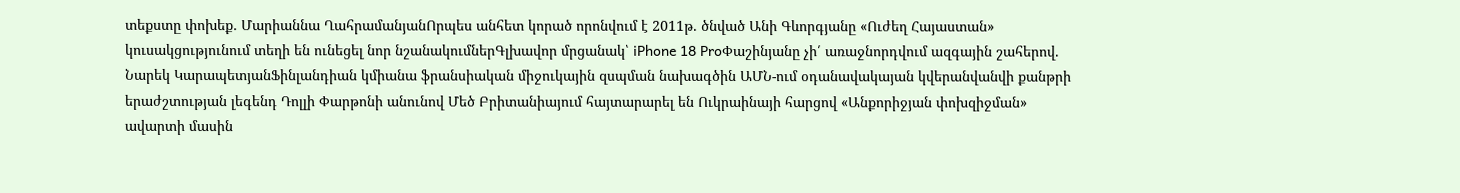տեքստը փոխեք․ Մարիաննա ՂահրամանյանՈրպես անհետ կորած որոնվում է 2011թ. ծնված Անի Գևորգյանը «Ուժեղ Հայաստան» կուսակցությունում տեղի են ունեցել նոր նշանակումներԳլխավոր մրցանակ՝ iPhone 18 ProՓաշինյանը չի՛ առաջնորդվում ազգային շահերով. Նարեկ ԿարապետյանՖինլանդիան կմիանա ֆրանսիական միջուկային զսպման նախագծին ԱՄՆ-ում օդանավակայան կվերանվանվի քանթրի երաժշտության լեգենդ Դոլլի Փարթոնի անունով Մեծ Բրիտանիայում հայտարարել են Ուկրաինայի հարցով «Անքորիջյան փոխզիջման» ավարտի մասին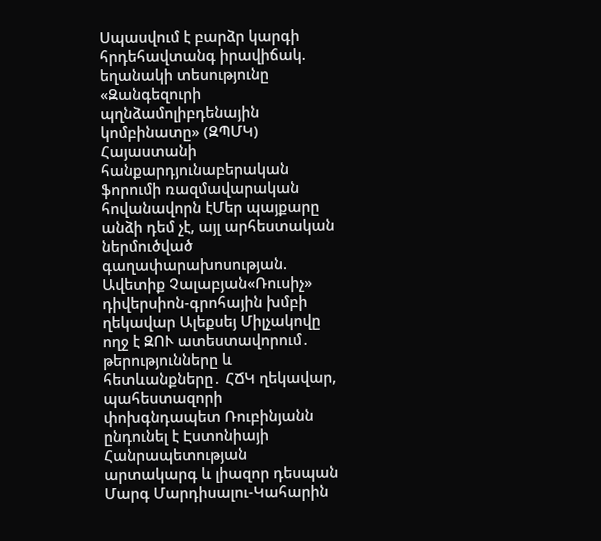Սպասվում է բարձր կարգի հրդեհավտանգ իրավիճակ. եղանակի տեսությունը «Զանգեզուրի պղնձամոլիբդենային կոմբինատը» (ԶՊՄԿ) Հայաստանի հանքարդյունաբերական ֆորումի ռազմավարական հովանավորն էՄեր պայքարը անձի դեմ չէ, այլ արհեստական ներմուծված գաղափարախոսության. Ավետիք Չալաբյան«Ռուսիչ» դիվերսիոն-գրոհային խմբի ղեկավար Ալեքսեյ Միլչակովը ողջ է ԶՈՒ ատեստավորում․ թերությունները և հետևանքները․ ՀՃԿ ղեկավար, պահեստազորի փոխգնդապետ Ռուբինյանն ընդունել է Էստոնիայի Հանրապետության արտակարգ և լիազոր դեսպան Մարգ Մարդիսալու-Կահարին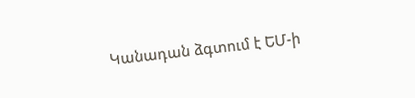Կանադան ձգտում է ԵՄ-ի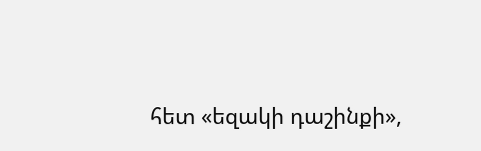հետ «եզակի դաշինքի»,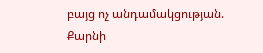բայց ոչ անդամակցության. Քարնի